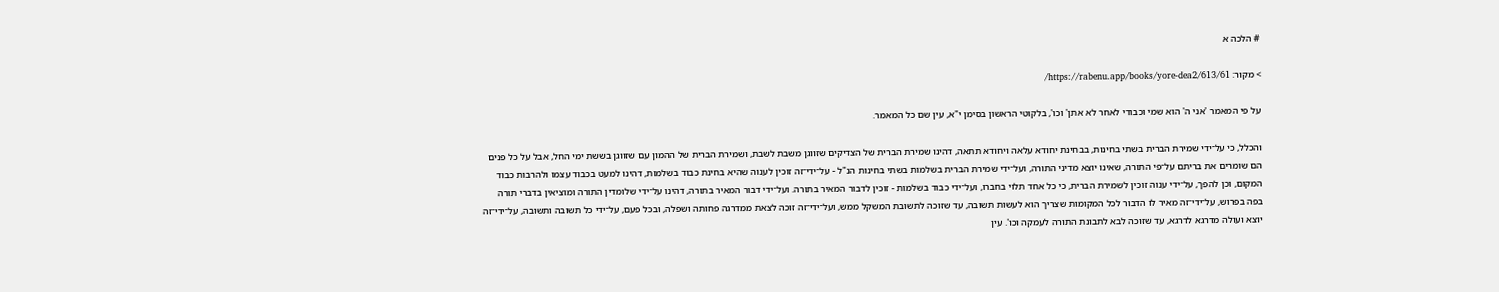# הלכה א

> מקור: https://rabenu.app/books/yore-dea2/613/61/

על פי המאמר 'אני ה' הוא שמי וכבודי לאחר לא אתן' וכו', בלקוטי הראשון בסימן י"א, עין שם כל המאמר.

והכלל, כי על־ידי שמירת הברית בשתי בחינות, בבחינת יחודא עלאה ויחודא תתאה, דהינו שמירת הברית של הצדיקים שזווגן משבת לשבת, ושמירת הברית של ההמון עם שזווגן בששת ימי החל, אבל על כל פנים הם שומרים את בריתם על־פי התורה, שאינו יוצא מדיני התורה, ועל־ידי שמירת הברית בשלמות בשתי בחינות הנ"ל - על־ידי־זה זוכין לענוה שהיא בחינת כבוד בשלמות, דהינו למעט בכבוד עצמו ולהרבות כבוד המקום, וכן להפך, על־ידי ענוה זוכין לשמירת הברית, כי כל אחד תלוי בחברו, ועל־ידי כבוד בשלמות - זוכין לדבור המאיר בתורה. ועל־ידי דבור המאיר בתורה, דהינו על־ידי שלומדין התורה ומוציאין בדברי תורה בפה בפרוש, על־ידי־זה מאיר לו הדבור לכל המקומות שצריך הוא לעשות תשובה, עד שזוכה לתשובת המשקל ממש, ועל־ידי־זה זוכה לצאת ממדרגה פחותה ושפלה, ובכל פעם, על־ידי כל תשובה ותשובה, על־ידי־זה יוצא ועולה מדרגא לדרגא, עד שזוכה לבא לתבונת התורה לעמקה וכו'. עין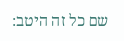שם כל זה היטב: